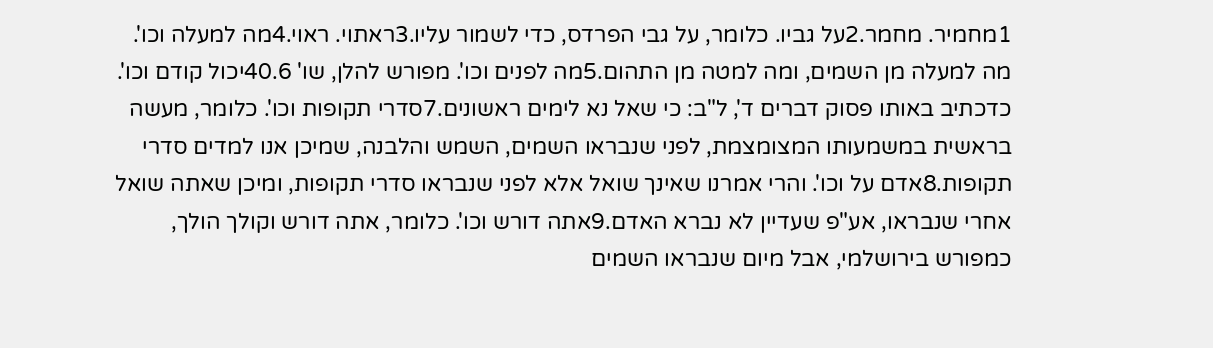1מחמיר. מחמר.2על גביו. כלומר, על גבי הפרדס, כדי לשמור עליו.3ראתוי. ראוי.4מה למעלה וכו'. מה למעלה מן השמים, ומה למטה מן התהום.5מה לפנים וכו'. מפורש להלן, שו' 40.6יכול קודם וכו'. כדכתיב באותו פסוק דברים ד', ל"ב: כי שאל נא לימים ראשונים.7סדרי תקופות וכו'. כלומר, מעשה בראשית במשמעותו המצומצמת, לפני שנבראו השמים, השמש והלבנה, שמיכן אנו למדים סדרי תקופות.8אדם על וכו'. והרי אמרנו שאינך שואל אלא לפני שנבראו סדרי תקופות, ומיכן שאתה שואל אחרי שנבראו, אע"פ שעדיין לא נברא האדם.9אתה דורש וכו'. כלומר, אתה דורש וקולך הולך, כמפורש בירושלמי, אבל מיום שנבראו השמים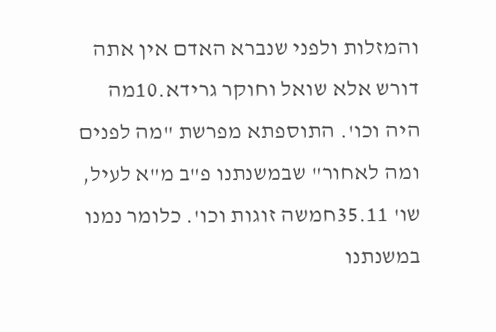והמזלות ולפני שנברא האדם אין אתה דורש אלא שואל וחוקר גרידא.10מה היה וכו'. התוספתא מפרשת "מה לפנים ומה לאחור" שבמשנתנו פ"ב מ"א לעיל, שו' 35.11חמשה זוגות וכו'. כלומר נמנו במשנתנו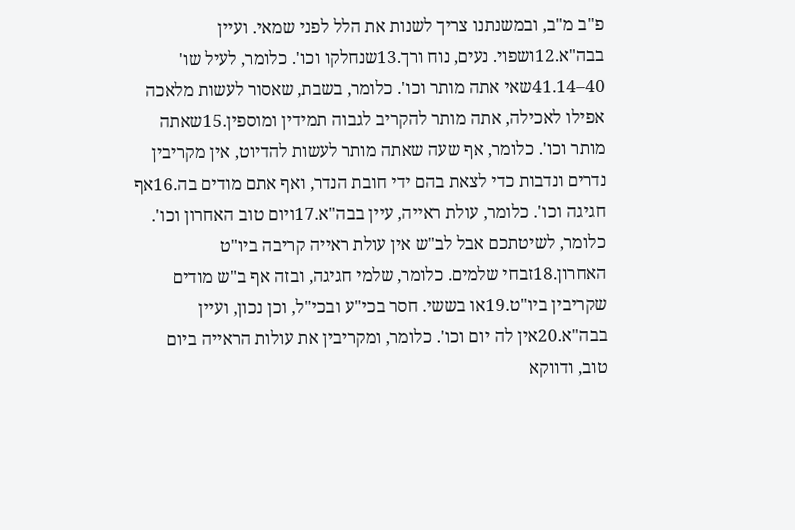פ"ב מ"ב, ובמשנתנו צריך לשנות את הלל לפני שמאי. ועיין בבה"א.12ושפוי. נעים, נוח ורך.13שנחלקו וכו'. כלומר, לעיל שו' 40–41.14שאי אתה מותר וכו'. כלומר, בשבת, שאסור לעשות מלאכה אפילו לאכילה, אתה מותר להקריב לגבוה תמידין ומוספין.15שאתה מותר וכו'. כלומר, אף שעה שאתה מותר לעשות להדיוט, אין מקריבין נדרים ונדבות כדי לצאת בהם ידי חובת הנדר, ואף אתם מודים בה.16אף חגיגה וכו'. כלומר, עולת ראייה, עיין בבה"א.17ויום טוב האחרון וכו'. כלומר, לשיטתכם אבל לב"ש אין עולת ראייה קריבה ביו"ט האחרון.18זבחי שלמים. כלומר, שלמי חגיגה, ובזה אף ב"ש מודים שקריבין ביו"ט.19או בששי. חסר בכי"ע ובכי"ל, וכן נכון, ועיין בבה"א.20אין לה יום וכו'. כלומר, ומקריבין את עולות הראייה ביום טוב, ודווקא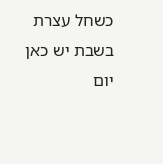כשחל עצרת בשבת יש כאן יום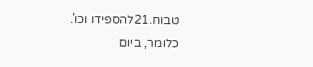טבוח.21להספידו וכו'. כלומר, ביום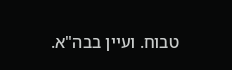טבוח. ועיין בבה"א.